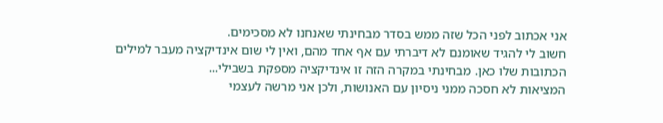אני אכתוב לפני הכל שזה ממש בסדר מבחינתי שאנחנו לא מסכימים.
חשוב לי להגיד שאומנם לא דיברתי עם אף אחד מהם, ואין לי שום אינדיקציה מעבר למילים הכתובות שלו כאן. מבחינתי במקרה הזה זו אינדיקציה מספקת בשבילי...
המציאות לא חסכה ממני ניסיון עם האנושות, ולכן אני מרשה לעצמי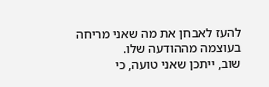להעז לאבחן את מה שאני מריחה בעוצמה מההודעה שלו.
שוב, ייתכן שאני טועה, כי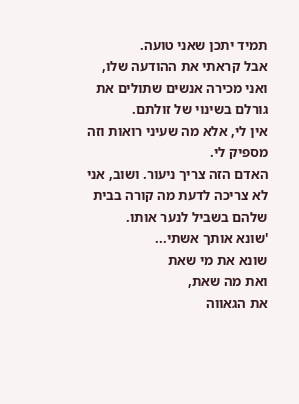תמיד יתכן שאני טועה.
אבל קראתי את ההודעה שלו, ואני מכירה אנשים שתולים את גורלם בשינוי של זולתם.
אין לי, אלא מה שעיני רואות וזה מספיק לי.
האדם הזה צריך ניעור. ושוב, אני לא צריכה לדעת מה קורה בבית שלהם בשביל לנער אותו.
'שונא אותך אשתי...
שונא את מי שאת
ואת מה שאת,
את הגאווה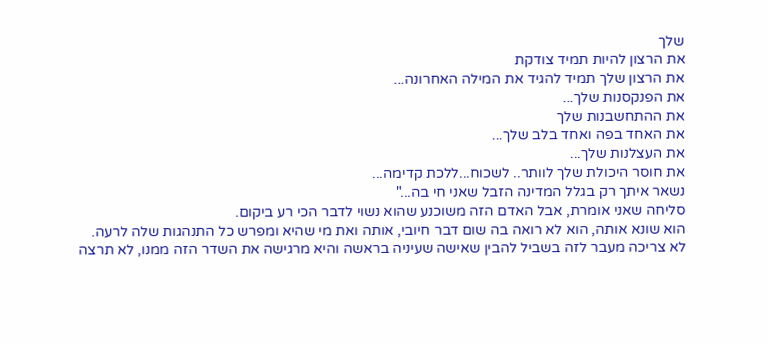שלך
את הרצון להיות תמיד צודקת
את הרצון שלך תמיד להגיד את המילה האחרונה...
את הפנקסנות שלך...
את ההתחשבנות שלך
את האחד בפה ואחד בלב שלך...
את העצלנות שלך...
את חוסר היכולת שלך לוותר.. לשכוח...ללכת קדימה...
נשאר איתך רק בגלל המדינה הזבל שאני חי בה..."
סליחה שאני אומרת, אבל האדם הזה משוכנע שהוא נשוי לדבר הכי רע ביקום.
הוא שונא אותה, הוא לא רואה בה שום דבר חיובי, אותה ואת מי שהיא ומפרש כל התנהגות שלה לרעה.
לא צריכה מעבר לזה בשביל להבין שאישה שעיניה בראשה והיא מרגישה את השדר הזה ממנו, לא תרצה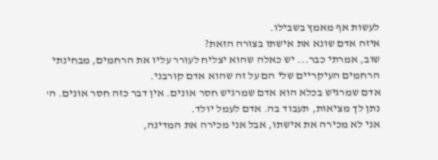לעשות אף מאמץ בשבילו.
איזה אדם שונא את אישתו בצורה הזאת?
שוב, אמרתי כבר... יש כאלה שהוא יצליח לעורר עליו את הרחמים, מבחינתי הרחמים העיקריים שלי הם על זה שהוא אדם קורבני.
אדם שמרגיש בכלא הוא אדם שמרגיש חסר אונים. אין דבר כזה חסר אונים. ה' נתן לך מציאות, תעבוד בה. אדם לעמל יולד.
אני לא מכירה את אישתו, אבל אני מכירה את המדינה,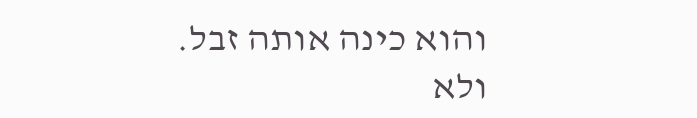והוא כינה אותה זבל.
ולא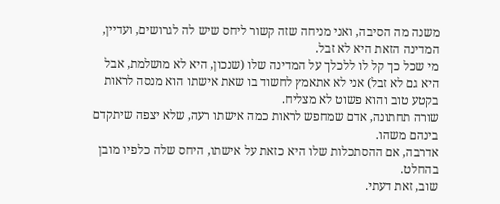משנה מה הסיבה, ואני מניחה שזה קשור ליחס שיש לה לגרושים, ועדיין, המדינה הזאת היא לא זבל.
מי שכל כך קל לו ללכלך על המדינה שלו (שנכון, היא לא מושלמת, אבל היא גם לא זבל) אני לא אתאמץ לחשוד בו שאת אישתו הוא מנסה לראות בקטע טוב והוא פשוט לא מצליח.
שורה תחתונה, אדם שמחפש לראות כמה אישתו רעה, שלא יצפה שיתקדם בינהם משהו.
אדרבה, אם ההסתכלות שלו היא כזאת על אישתו, היחס שלה כלפיו מובן בהחלט.
שוב, זאת דעתי.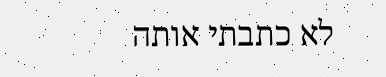לא כתבתי אותה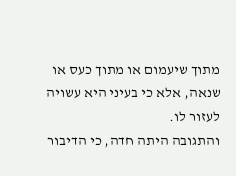מתוך שיעמום או מתוך כעס או שנאה, אלא כי בעיני היא עשויה לעזור לו.
והתגובה היתה חדה, כי הדיבור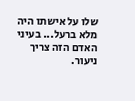שלו על אישתו היה מלא ברעל... בעיני האדם הזה צריך ניעור.